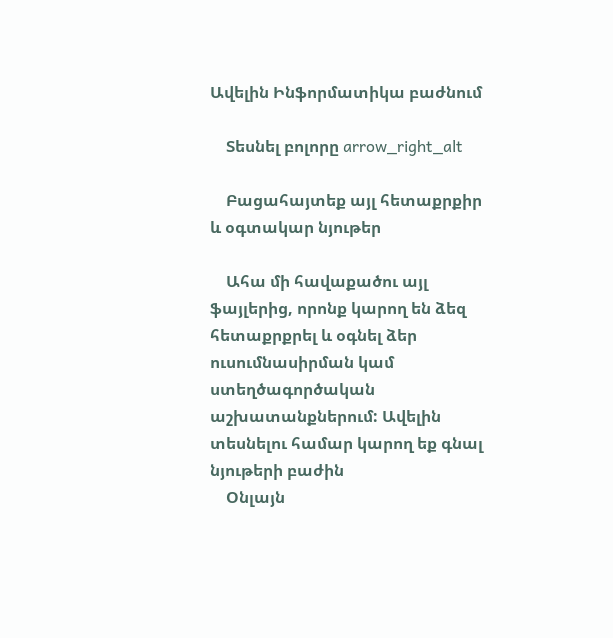Ավելին Ինֆորմատիկա բաժնում

    Տեսնել բոլորը arrow_right_alt

    Բացահայտեք այլ հետաքրքիր և օգտակար նյութեր

    Ահա մի հավաքածու այլ ֆայլերից, որոնք կարող են ձեզ հետաքրքրել և օգնել ձեր ուսումնասիրման կամ ստեղծագործական աշխատանքներում: Ավելին տեսնելու համար կարող եք գնալ նյութերի բաժին
    Օնլայն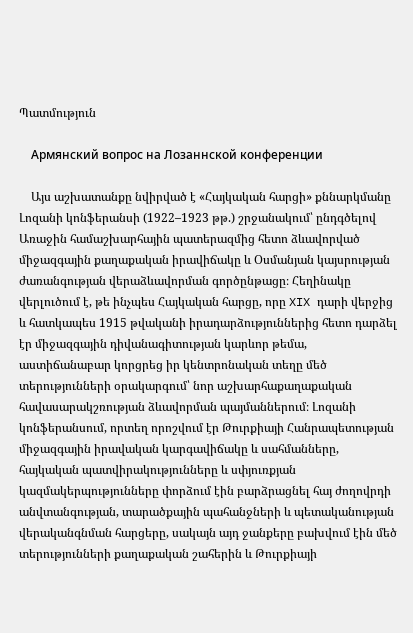Պատմություն

    Армянский вопрос на Лозаннской конференции

    Այս աշխատանքը նվիրված է «Հայկական հարցի» քննարկմանը Լոզանի կոնֆերանսի (1922–1923 թթ.) շրջանակում՝ ընդգծելով Առաջին համաշխարհային պատերազմից հետո ձևավորված միջազգային քաղաքական իրավիճակը և Օսմանյան կայսրության ժառանգության վերաձևավորման գործընթացը։ Հեղինակը վերլուծում է, թե ինչպես Հայկական հարցը, որը XIX դարի վերջից և հատկապես 1915 թվականի իրադարձություններից հետո դարձել էր միջազգային դիվանագիտության կարևոր թեմա, աստիճանաբար կորցրեց իր կենտրոնական տեղը մեծ տերությունների օրակարգում՝ նոր աշխարհաքաղաքական հավասարակշռության ձևավորման պայմաններում։ Լոզանի կոնֆերանսում, որտեղ որոշվում էր Թուրքիայի Հանրապետության միջազգային իրավական կարգավիճակը և սահմանները, հայկական պատվիրակությունները և սփյուռքյան կազմակերպությունները փորձում էին բարձրացնել հայ ժողովրդի անվտանգության, տարածքային պահանջների և պետականության վերականգնման հարցերը, սակայն այդ ջանքերը բախվում էին մեծ տերությունների քաղաքական շահերին և Թուրքիայի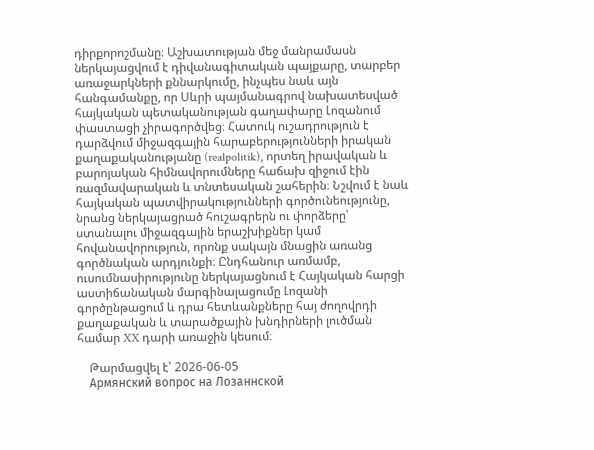դիրքորոշմանը։ Աշխատության մեջ մանրամասն ներկայացվում է դիվանագիտական պայքարը, տարբեր առաջարկների քննարկումը, ինչպես նաև այն հանգամանքը, որ Սևրի պայմանագրով նախատեսված հայկական պետականության գաղափարը Լոզանում փաստացի չիրագործվեց։ Հատուկ ուշադրություն է դարձվում միջազգային հարաբերությունների իրական քաղաքականությանը (realpolitik), որտեղ իրավական և բարոյական հիմնավորումները հաճախ զիջում էին ռազմավարական և տնտեսական շահերին։ Նշվում է նաև հայկական պատվիրակությունների գործունեությունը, նրանց ներկայացրած հուշագրերն ու փորձերը՝ ստանալու միջազգային երաշխիքներ կամ հովանավորություն, որոնք սակայն մնացին առանց գործնական արդյունքի։ Ընդհանուր առմամբ, ուսումնասիրությունը ներկայացնում է Հայկական հարցի աստիճանական մարգինալացումը Լոզանի գործընթացում և դրա հետևանքները հայ ժողովրդի քաղաքական և տարածքային խնդիրների լուծման համար XX դարի առաջին կեսում։

    Թարմացվել է՝ 2026-06-05
    Армянский вопрос на Лозаннской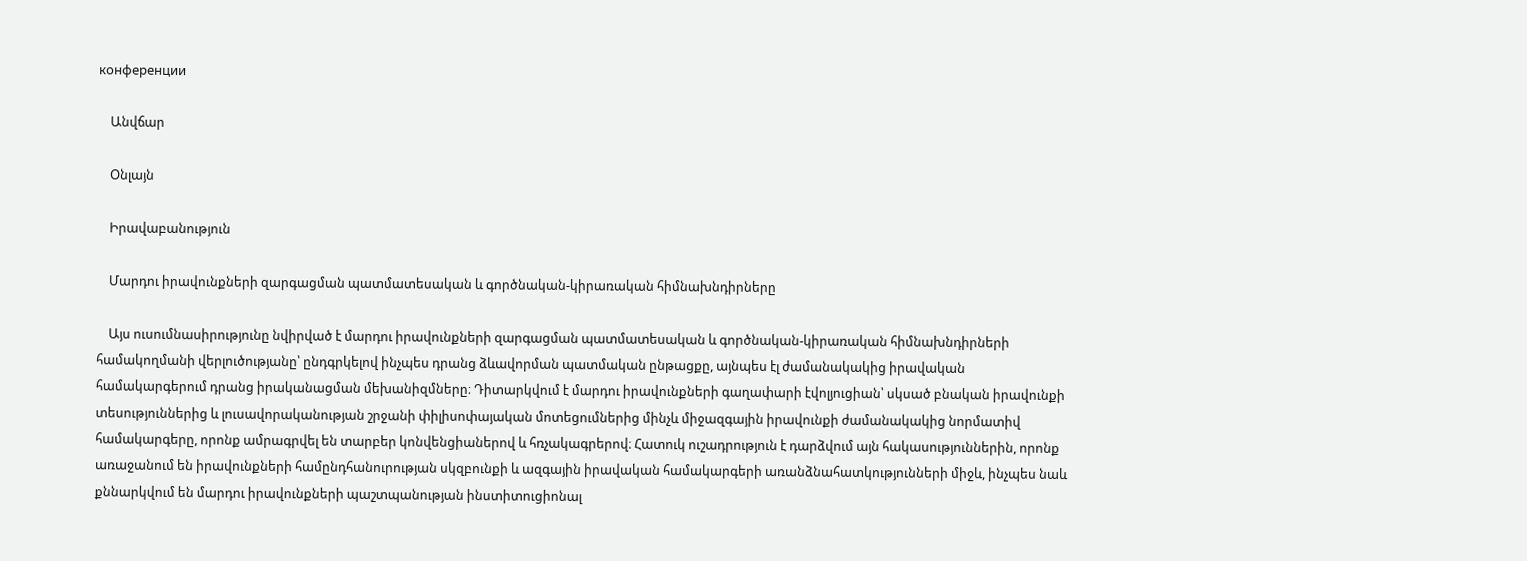конференции

    Անվճար

    Օնլայն

    Իրավաբանություն

    Մարդու իրավունքների զարգացման պատմատեսական և գործնական-կիրառական հիմնախնդիրները

    Այս ուսումնասիրությունը նվիրված է մարդու իրավունքների զարգացման պատմատեսական և գործնական-կիրառական հիմնախնդիրների համակողմանի վերլուծությանը՝ ընդգրկելով ինչպես դրանց ձևավորման պատմական ընթացքը, այնպես էլ ժամանակակից իրավական համակարգերում դրանց իրականացման մեխանիզմները։ Դիտարկվում է մարդու իրավունքների գաղափարի էվոլյուցիան՝ սկսած բնական իրավունքի տեսություններից և լուսավորականության շրջանի փիլիսոփայական մոտեցումներից մինչև միջազգային իրավունքի ժամանակակից նորմատիվ համակարգերը, որոնք ամրագրվել են տարբեր կոնվենցիաներով և հռչակագրերով։ Հատուկ ուշադրություն է դարձվում այն հակասություններին, որոնք առաջանում են իրավունքների համընդհանուրության սկզբունքի և ազգային իրավական համակարգերի առանձնահատկությունների միջև, ինչպես նաև քննարկվում են մարդու իրավունքների պաշտպանության ինստիտուցիոնալ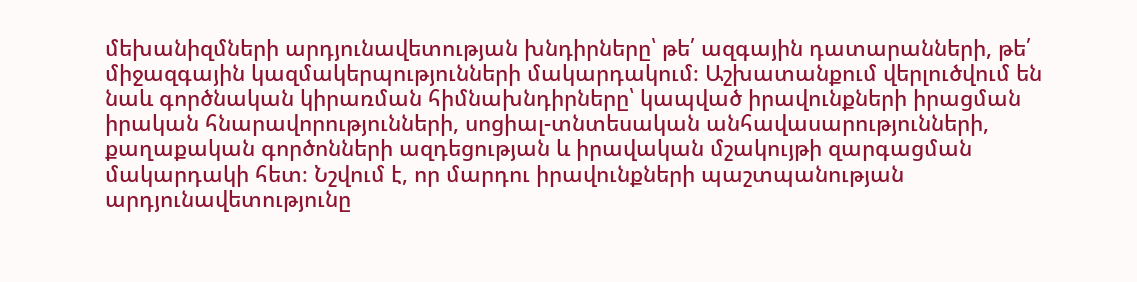մեխանիզմների արդյունավետության խնդիրները՝ թե՛ ազգային դատարանների, թե՛ միջազգային կազմակերպությունների մակարդակում։ Աշխատանքում վերլուծվում են նաև գործնական կիրառման հիմնախնդիրները՝ կապված իրավունքների իրացման իրական հնարավորությունների, սոցիալ-տնտեսական անհավասարությունների, քաղաքական գործոնների ազդեցության և իրավական մշակույթի զարգացման մակարդակի հետ։ Նշվում է, որ մարդու իրավունքների պաշտպանության արդյունավետությունը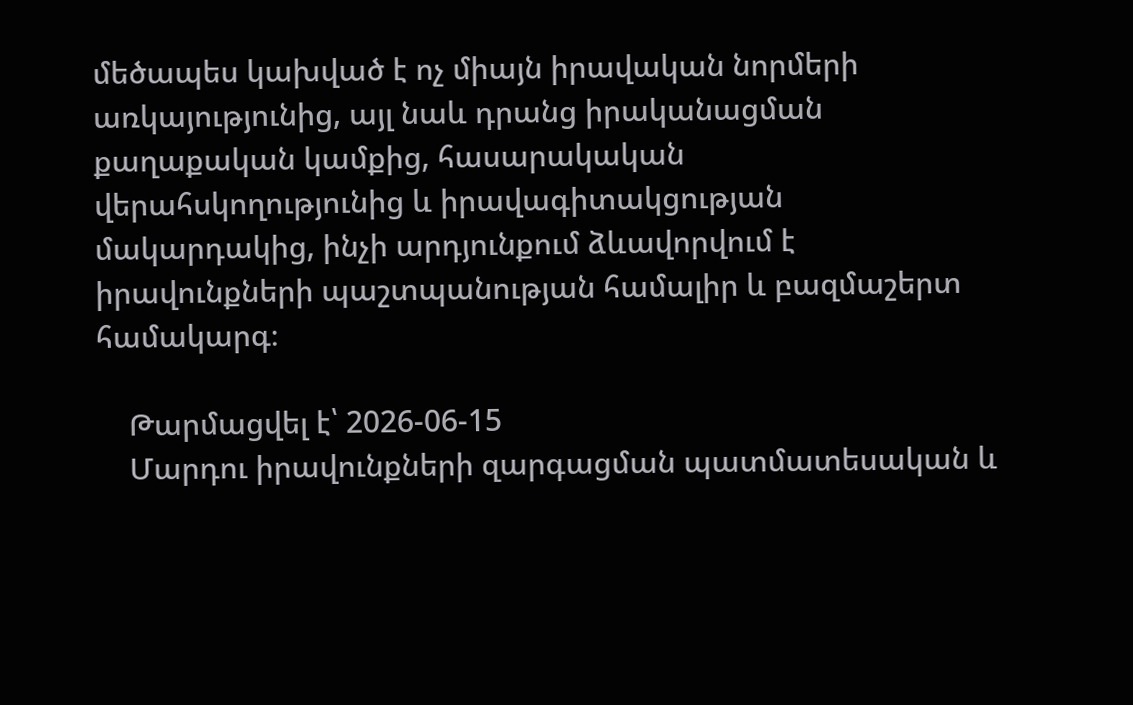մեծապես կախված է ոչ միայն իրավական նորմերի առկայությունից, այլ նաև դրանց իրականացման քաղաքական կամքից, հասարակական վերահսկողությունից և իրավագիտակցության մակարդակից, ինչի արդյունքում ձևավորվում է իրավունքների պաշտպանության համալիր և բազմաշերտ համակարգ։

    Թարմացվել է՝ 2026-06-15
    Մարդու իրավունքների զարգացման պատմատեսական և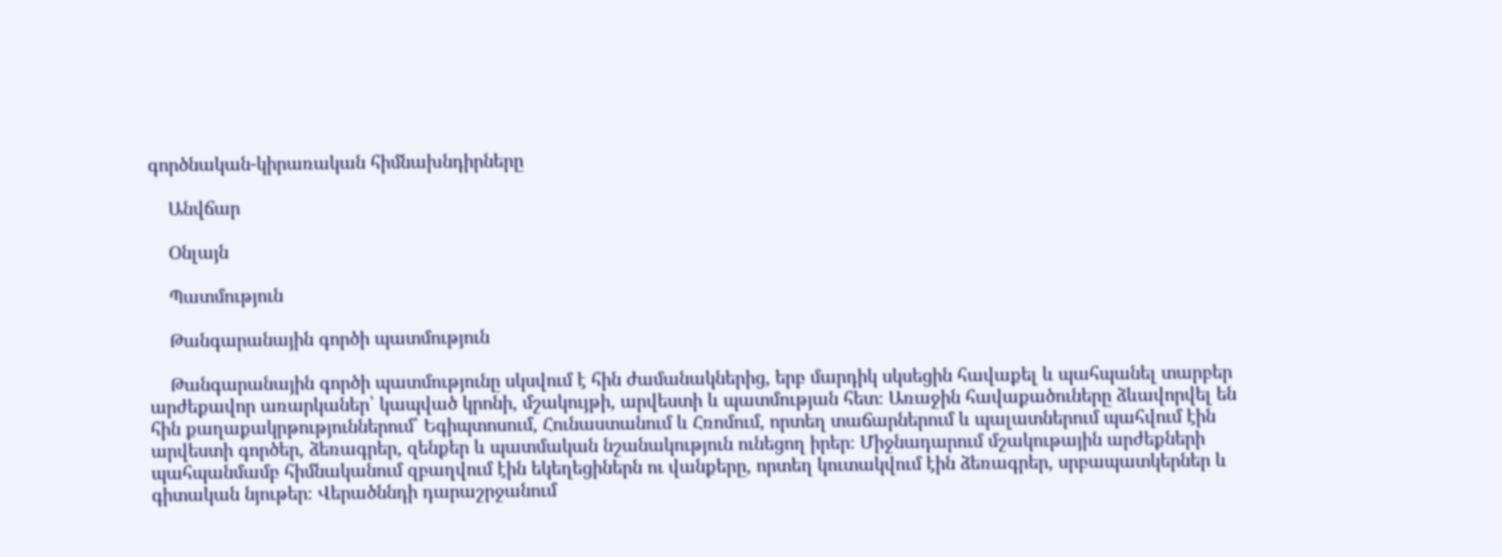գործնական-կիրառական հիմնախնդիրները

    Անվճար

    Օնլայն

    Պատմություն

    Թանգարանային գործի պատմություն

    Թանգարանային գործի պատմությունը սկսվում է հին ժամանակներից, երբ մարդիկ սկսեցին հավաքել և պահպանել տարբեր արժեքավոր առարկաներ՝ կապված կրոնի, մշակույթի, արվեստի և պատմության հետ։ Առաջին հավաքածուները ձևավորվել են հին քաղաքակրթություններում՝ Եգիպտոսում, Հունաստանում և Հռոմում, որտեղ տաճարներում և պալատներում պահվում էին արվեստի գործեր, ձեռագրեր, զենքեր և պատմական նշանակություն ունեցող իրեր։ Միջնադարում մշակութային արժեքների պահպանմամբ հիմնականում զբաղվում էին եկեղեցիներն ու վանքերը, որտեղ կուտակվում էին ձեռագրեր, սրբապատկերներ և գիտական նյութեր։ Վերածննդի դարաշրջանում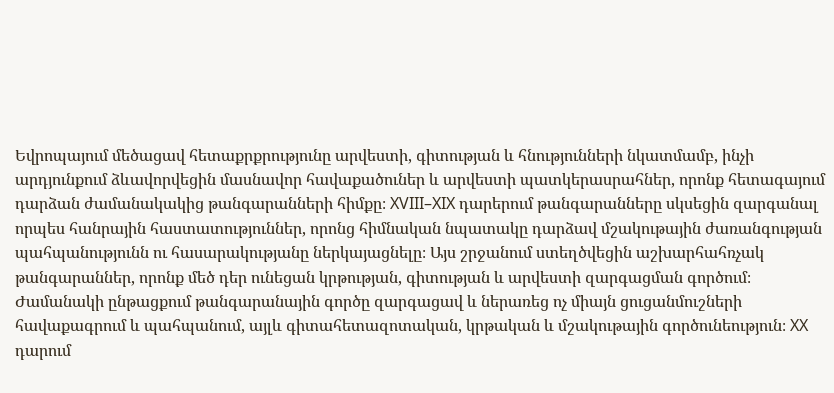Եվրոպայում մեծացավ հետաքրքրությունը արվեստի, գիտության և հնությունների նկատմամբ, ինչի արդյունքում ձևավորվեցին մասնավոր հավաքածուներ և արվեստի պատկերասրահներ, որոնք հետագայում դարձան ժամանակակից թանգարանների հիմքը։ XVIII–XIX դարերում թանգարանները սկսեցին զարգանալ որպես հանրային հաստատություններ, որոնց հիմնական նպատակը դարձավ մշակութային ժառանգության պահպանությունն ու հասարակությանը ներկայացնելը։ Այս շրջանում ստեղծվեցին աշխարհահռչակ թանգարաններ, որոնք մեծ դեր ունեցան կրթության, գիտության և արվեստի զարգացման գործում։ Ժամանակի ընթացքում թանգարանային գործը զարգացավ և ներառեց ոչ միայն ցուցանմուշների հավաքագրում և պահպանում, այլև գիտահետազոտական, կրթական և մշակութային գործունեություն։ XX դարում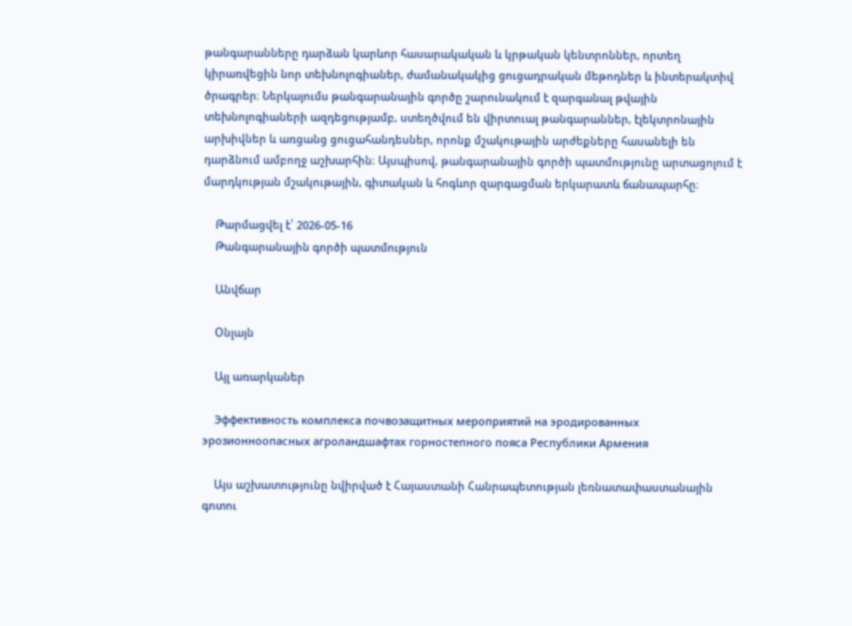թանգարանները դարձան կարևոր հասարակական և կրթական կենտրոններ, որտեղ կիրառվեցին նոր տեխնոլոգիաներ, ժամանակակից ցուցադրական մեթոդներ և ինտերակտիվ ծրագրեր։ Ներկայումս թանգարանային գործը շարունակում է զարգանալ թվային տեխնոլոգիաների ազդեցությամբ, ստեղծվում են վիրտուալ թանգարաններ, էլեկտրոնային արխիվներ և առցանց ցուցահանդեսներ, որոնք մշակութային արժեքները հասանելի են դարձնում ամբողջ աշխարհին։ Այսպիսով, թանգարանային գործի պատմությունը արտացոլում է մարդկության մշակութային, գիտական և հոգևոր զարգացման երկարատև ճանապարհը։

    Թարմացվել է՝ 2026-05-16
    Թանգարանային գործի պատմություն

    Անվճար

    Օնլայն

    Այլ առարկաներ

    Эффективность комплекса почвозащитных мероприятий на эродированных эрозионноопасных агроландшафтах горностепного пояса Республики Армения

    Այս աշխատությունը նվիրված է Հայաստանի Հանրապետության լեռնատափաստանային գոտու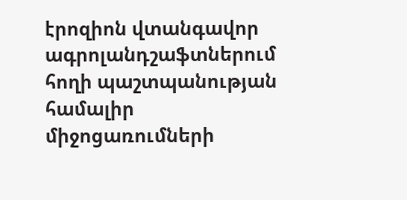էրոզիոն վտանգավոր ագրոլանդշաֆտներում հողի պաշտպանության համալիր միջոցառումների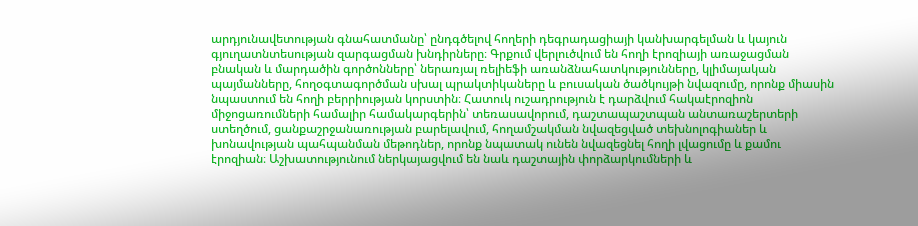արդյունավետության գնահատմանը՝ ընդգծելով հողերի դեգրադացիայի կանխարգելման և կայուն գյուղատնտեսության զարգացման խնդիրները։ Գրքում վերլուծվում են հողի էրոզիայի առաջացման բնական և մարդածին գործոնները՝ ներառյալ ռելիեֆի առանձնահատկությունները, կլիմայական պայմանները, հողօգտագործման սխալ պրակտիկաները և բուսական ծածկույթի նվազումը, որոնք միասին նպաստում են հողի բերրիության կորստին։ Հատուկ ուշադրություն է դարձվում հակաէրոզիոն միջոցառումների համալիր համակարգերին՝ տեռասավորում, դաշտապաշտպան անտառաշերտերի ստեղծում, ցանքաշրջանառության բարելավում, հողամշակման նվազեցված տեխնոլոգիաներ և խոնավության պահպանման մեթոդներ, որոնք նպատակ ունեն նվազեցնել հողի լվացումը և քամու էրոզիան։ Աշխատությունում ներկայացվում են նաև դաշտային փորձարկումների և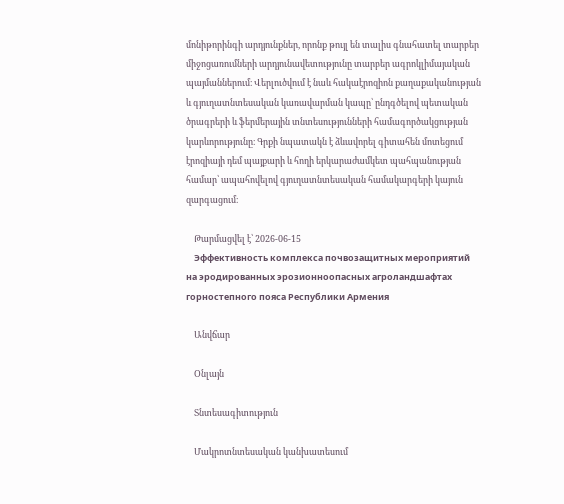մոնիթորինգի արդյունքներ, որոնք թույլ են տալիս գնահատել տարբեր միջոցառումների արդյունավետությունը տարբեր ագրոկլիմայական պայմաններում։ Վերլուծվում է նաև հակաէրոզիոն քաղաքականության և գյուղատնտեսական կառավարման կապը՝ ընդգծելով պետական ծրագրերի և ֆերմերային տնտեսությունների համագործակցության կարևորությունը։ Գրքի նպատակն է ձևավորել գիտահեն մոտեցում էրոզիայի դեմ պայքարի և հողի երկարաժամկետ պահպանության համար՝ ապահովելով գյուղատնտեսական համակարգերի կայուն զարգացում։

    Թարմացվել է՝ 2026-06-15
    Эффективность комплекса почвозащитных мероприятий на эродированных эрозионноопасных агроландшафтах горностепного пояса Республики Армения

    Անվճար

    Օնլայն

    Տնտեսագիտություն

    Մակրոտնտեսական կանխատեսում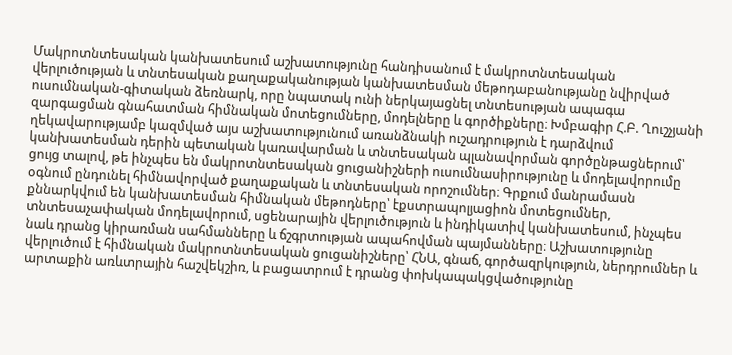Մակրոտնտեսական կանխատեսում աշխատությունը հանդիսանում է մակրոտնտեսական վերլուծության և տնտեսական քաղաքականության կանխատեսման մեթոդաբանությանը նվիրված ուսումնական-գիտական ձեռնարկ, որը նպատակ ունի ներկայացնել տնտեսության ապագա զարգացման գնահատման հիմնական մոտեցումները, մոդելները և գործիքները։ Խմբագիր Հ.Բ. Ղուշչյանի ղեկավարությամբ կազմված այս աշխատությունում առանձնակի ուշադրություն է դարձվում կանխատեսման դերին պետական կառավարման և տնտեսական պլանավորման գործընթացներում՝ ցույց տալով, թե ինչպես են մակրոտնտեսական ցուցանիշների ուսումնասիրությունը և մոդելավորումը օգնում ընդունել հիմնավորված քաղաքական և տնտեսական որոշումներ։ Գրքում մանրամասն քննարկվում են կանխատեսման հիմնական մեթոդները՝ էքստրապոլյացիոն մոտեցումներ, տնտեսաչափական մոդելավորում, սցենարային վերլուծություն և ինդիկատիվ կանխատեսում, ինչպես նաև դրանց կիրառման սահմանները և ճշգրտության ապահովման պայմանները։ Աշխատությունը վերլուծում է հիմնական մակրոտնտեսական ցուցանիշները՝ ՀՆԱ, գնաճ, գործազրկություն, ներդրումներ և արտաքին առևտրային հաշվեկշիռ, և բացատրում է դրանց փոխկապակցվածությունը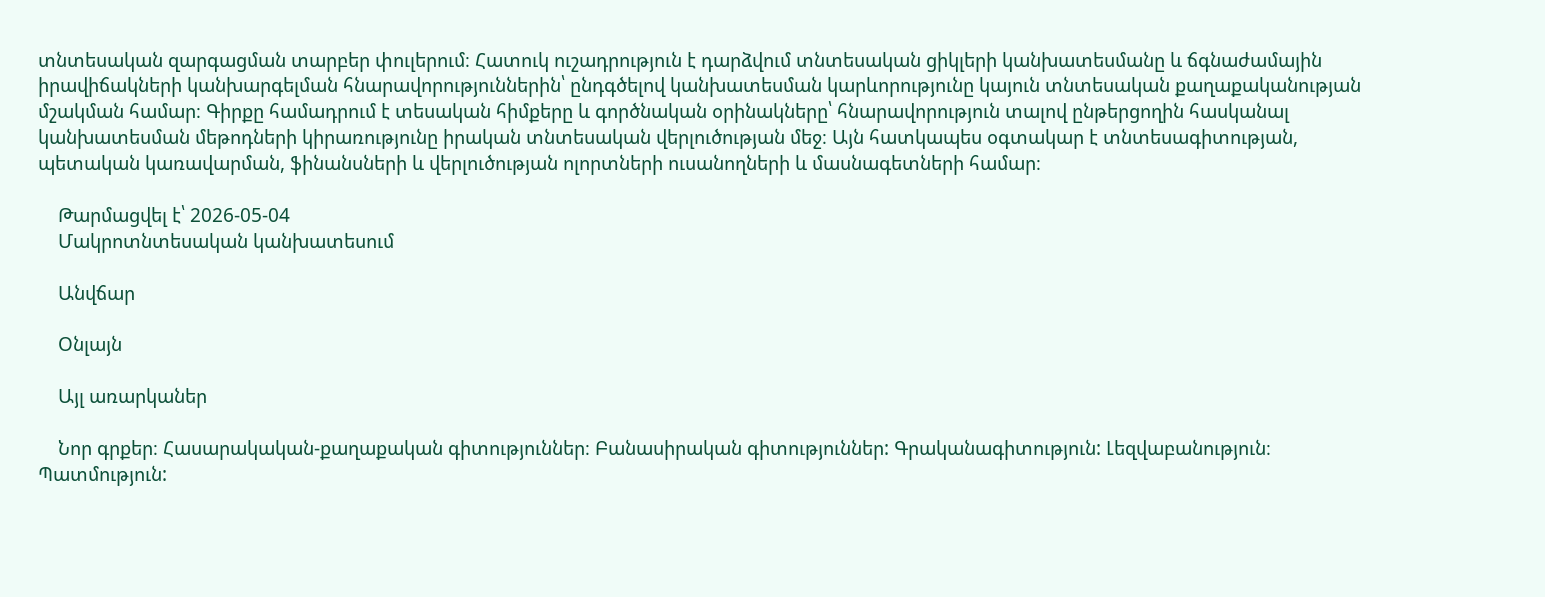տնտեսական զարգացման տարբեր փուլերում։ Հատուկ ուշադրություն է դարձվում տնտեսական ցիկլերի կանխատեսմանը և ճգնաժամային իրավիճակների կանխարգելման հնարավորություններին՝ ընդգծելով կանխատեսման կարևորությունը կայուն տնտեսական քաղաքականության մշակման համար։ Գիրքը համադրում է տեսական հիմքերը և գործնական օրինակները՝ հնարավորություն տալով ընթերցողին հասկանալ կանխատեսման մեթոդների կիրառությունը իրական տնտեսական վերլուծության մեջ։ Այն հատկապես օգտակար է տնտեսագիտության, պետական կառավարման, ֆինանսների և վերլուծության ոլորտների ուսանողների և մասնագետների համար։

    Թարմացվել է՝ 2026-05-04
    Մակրոտնտեսական կանխատեսում

    Անվճար

    Օնլայն

    Այլ առարկաներ

    Նոր գրքեր։ Հասարակական-քաղաքական գիտություններ։ Բանասիրական գիտություններ: Գրականագիտություն: Լեզվաբանություն։ Պատմություն: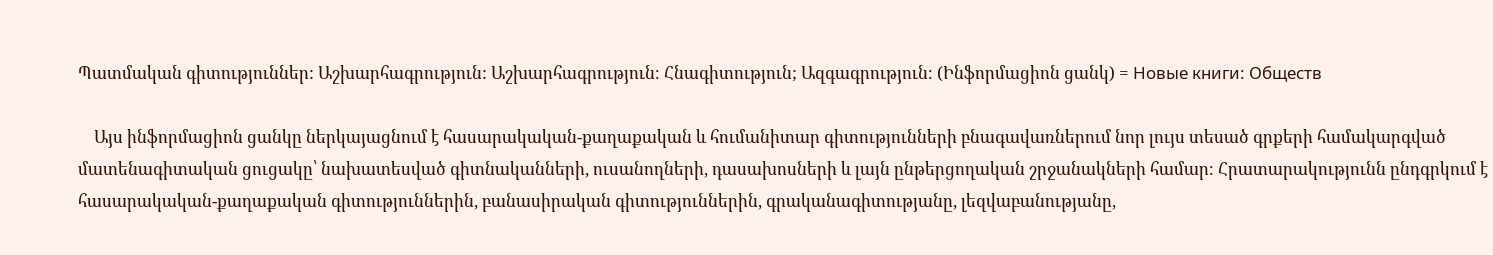Պատմական գիտություններ: Աշխարհագրություն: Աշխարհագրություն։ Հնագիտություն; Ազգագրություն։ (Ինֆորմացիոն ցանկ) = Новые книги։ Обществ

    Այս ինֆորմացիոն ցանկը ներկայացնում է հասարակական-քաղաքական և հումանիտար գիտությունների բնագավառներում նոր լույս տեսած գրքերի համակարգված մատենագիտական ցուցակը՝ նախատեսված գիտնականների, ուսանողների, դասախոսների և լայն ընթերցողական շրջանակների համար։ Հրատարակությունն ընդգրկում է հասարակական-քաղաքական գիտություններին, բանասիրական գիտություններին, գրականագիտությանը, լեզվաբանությանը,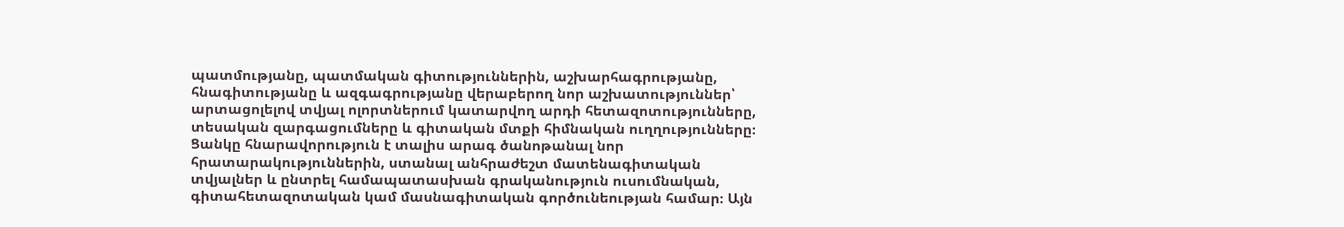պատմությանը, պատմական գիտություններին, աշխարհագրությանը, հնագիտությանը և ազգագրությանը վերաբերող նոր աշխատություններ՝ արտացոլելով տվյալ ոլորտներում կատարվող արդի հետազոտությունները, տեսական զարգացումները և գիտական մտքի հիմնական ուղղությունները։ Ցանկը հնարավորություն է տալիս արագ ծանոթանալ նոր հրատարակություններին, ստանալ անհրաժեշտ մատենագիտական տվյալներ և ընտրել համապատասխան գրականություն ուսումնական, գիտահետազոտական կամ մասնագիտական գործունեության համար։ Այն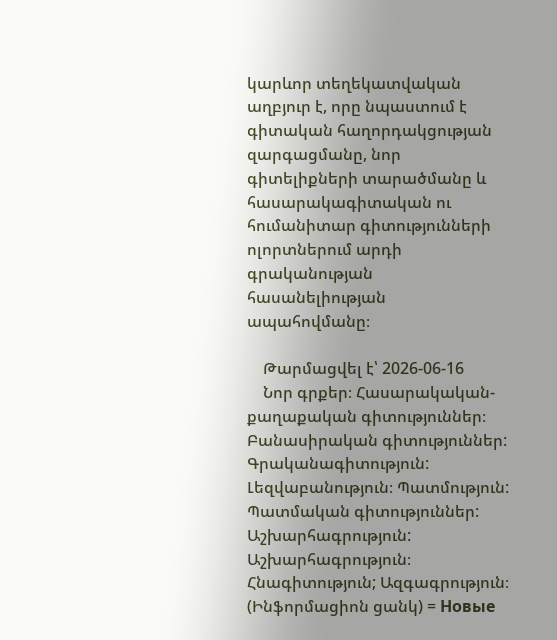կարևոր տեղեկատվական աղբյուր է, որը նպաստում է գիտական հաղորդակցության զարգացմանը, նոր գիտելիքների տարածմանը և հասարակագիտական ու հումանիտար գիտությունների ոլորտներում արդի գրականության հասանելիության ապահովմանը։

    Թարմացվել է՝ 2026-06-16
    Նոր գրքեր։ Հասարակական-քաղաքական գիտություններ։ Բանասիրական գիտություններ: Գրականագիտություն: Լեզվաբանություն։ Պատմություն: Պատմական գիտություններ: Աշխարհագրություն: Աշխարհագրություն։ Հնագիտություն; Ազգագրություն։ (Ինֆորմացիոն ցանկ) = Новые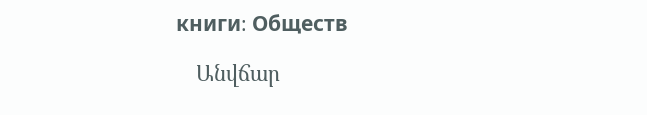книги։ Обществ

    Անվճար